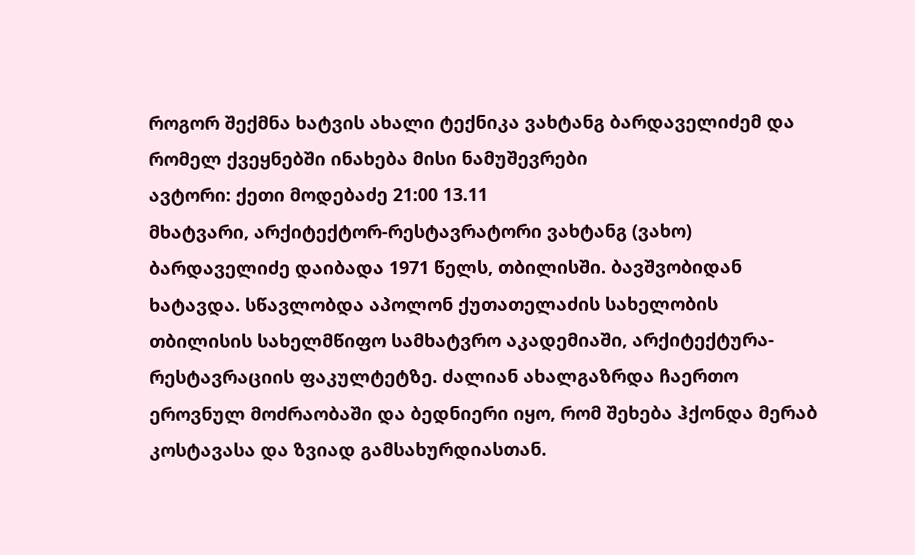როგორ შექმნა ხატვის ახალი ტექნიკა ვახტანგ ბარდაველიძემ და რომელ ქვეყნებში ინახება მისი ნამუშევრები
ავტორი: ქეთი მოდებაძე 21:00 13.11
მხატვარი, არქიტექტორ-რესტავრატორი ვახტანგ (ვახო) ბარდაველიძე დაიბადა 1971 წელს, თბილისში. ბავშვობიდან ხატავდა. სწავლობდა აპოლონ ქუთათელაძის სახელობის თბილისის სახელმწიფო სამხატვრო აკადემიაში, არქიტექტურა-რესტავრაციის ფაკულტეტზე. ძალიან ახალგაზრდა ჩაერთო ეროვნულ მოძრაობაში და ბედნიერი იყო, რომ შეხება ჰქონდა მერაბ კოსტავასა და ზვიად გამსახურდიასთან.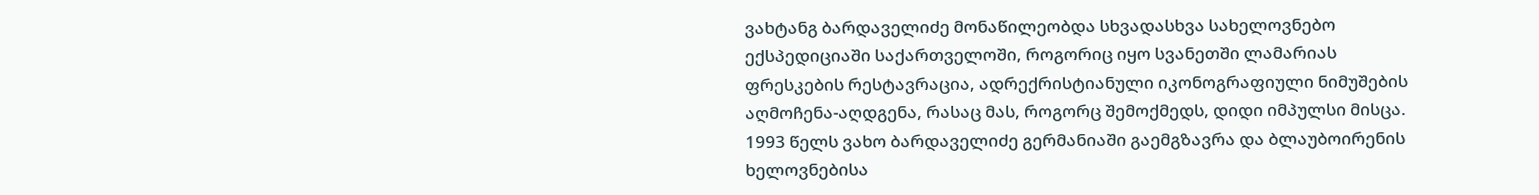ვახტანგ ბარდაველიძე მონაწილეობდა სხვადასხვა სახელოვნებო ექსპედიციაში საქართველოში, როგორიც იყო სვანეთში ლამარიას ფრესკების რესტავრაცია, ადრექრისტიანული იკონოგრაფიული ნიმუშების აღმოჩენა-აღდგენა, რასაც მას, როგორც შემოქმედს, დიდი იმპულსი მისცა.
1993 წელს ვახო ბარდაველიძე გერმანიაში გაემგზავრა და ბლაუბოირენის ხელოვნებისა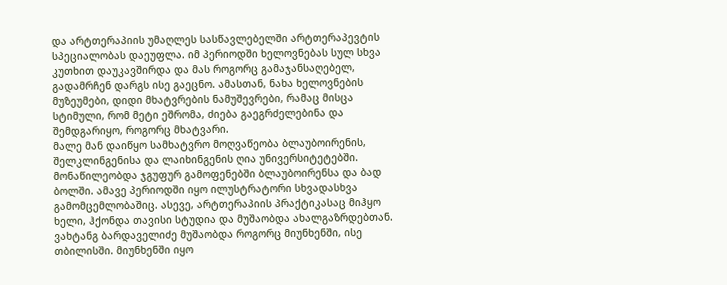და არტთერაპიის უმაღლეს სასწავლებელში არტთერაპევტის სპეციალობას დაეუფლა. იმ პერიოდში ხელოვნებას სულ სხვა კუთხით დაუკავშირდა და მას როგორც გამაჯანსაღებელ, გადამრჩენ დარგს ისე გაეცნო. ამასთან, ნახა ხელოვნების მუზეუმები, დიდი მხატვრების ნამუშევრები, რამაც მისცა სტიმული, რომ მეტი ეშრომა, ძიება გაეგრძელებინა და შემდგარიყო, როგორც მხატვარი.
მალე მან დაიწყო სამხატვრო მოღვაწეობა ბლაუბოირენის, შელკლინგენისა და ლაიხინგენის ღია უნივერსიტეტებში. მონაწილეობდა ჯგუფურ გამოფენებში ბლაუბოირენსა და ბად ბოლში. ამავე პერიოდში იყო ილუსტრატორი სხვადასხვა გამომცემლობაშიც. ასევე, არტთერაპიის პრაქტიკასაც მიჰყო ხელი, ჰქონდა თავისი სტუდია და მუშაობდა ახალგაზრდებთან.
ვახტანგ ბარდაველიძე მუშაობდა როგორც მიუნხენში, ისე თბილისში. მიუნხენში იყო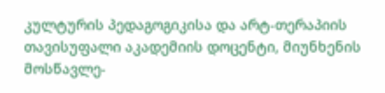კულტურის პედაგოგიკისა და არტ-თერაპიის თავისუფალი აკადემიის დოცენტი, მიუნხენის მოსწავლე-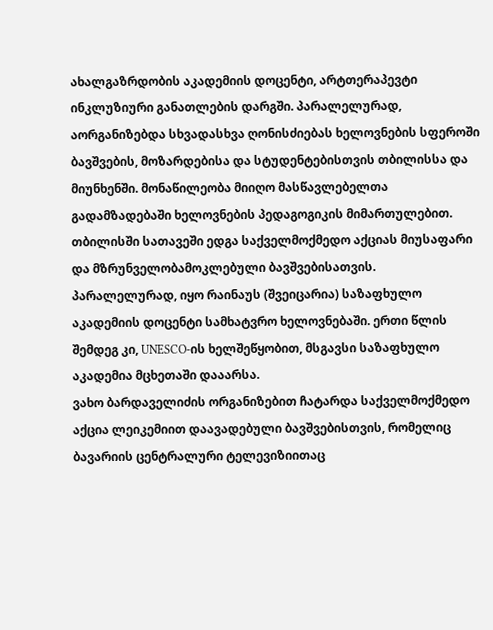ახალგაზრდობის აკადემიის დოცენტი, არტთერაპევტი ინკლუზიური განათლების დარგში. პარალელურად, აორგანიზებდა სხვადასხვა ღონისძიებას ხელოვნების სფეროში ბავშვების, მოზარდებისა და სტუდენტებისთვის თბილისსა და მიუნხენში. მონაწილეობა მიიღო მასწავლებელთა გადამზადებაში ხელოვნების პედაგოგიკის მიმართულებით.
თბილისში სათავეში ედგა საქველმოქმედო აქციას მიუსაფარი და მზრუნველობამოკლებული ბავშვებისათვის. პარალელურად, იყო რაინაუს (შვეიცარია) საზაფხულო აკადემიის დოცენტი სამხატვრო ხელოვნებაში. ერთი წლის შემდეგ კი, UNESCO-ის ხელშეწყობით, მსგავსი საზაფხულო აკადემია მცხეთაში დააარსა.
ვახო ბარდაველიძის ორგანიზებით ჩატარდა საქველმოქმედო აქცია ლეიკემიით დაავადებული ბავშვებისთვის, რომელიც ბავარიის ცენტრალური ტელევიზიითაც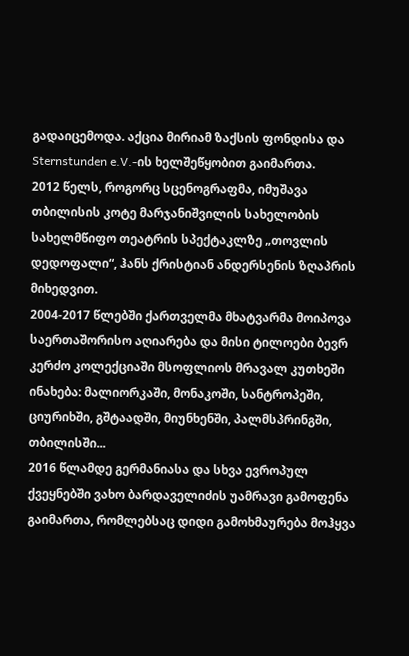გადაიცემოდა. აქცია მირიამ ზაქსის ფონდისა და Sternstunden e.V.-ის ხელშეწყობით გაიმართა.
2012 წელს, როგორც სცენოგრაფმა, იმუშავა თბილისის კოტე მარჯანიშვილის სახელობის სახელმწიფო თეატრის სპექტაკლზე „თოვლის დედოფალი“, ჰანს ქრისტიან ანდერსენის ზღაპრის მიხედვით.
2004-2017 წლებში ქართველმა მხატვარმა მოიპოვა საერთაშორისო აღიარება და მისი ტილოები ბევრ კერძო კოლექციაში მსოფლიოს მრავალ კუთხეში ინახება: მალიორკაში, მონაკოში, სანტროპეში, ციურიხში, გშტაადში, მიუნხენში, პალმსპრინგში, თბილისში...
2016 წლამდე გერმანიასა და სხვა ევროპულ ქვეყნებში ვახო ბარდაველიძის უამრავი გამოფენა გაიმართა, რომლებსაც დიდი გამოხმაურება მოჰყვა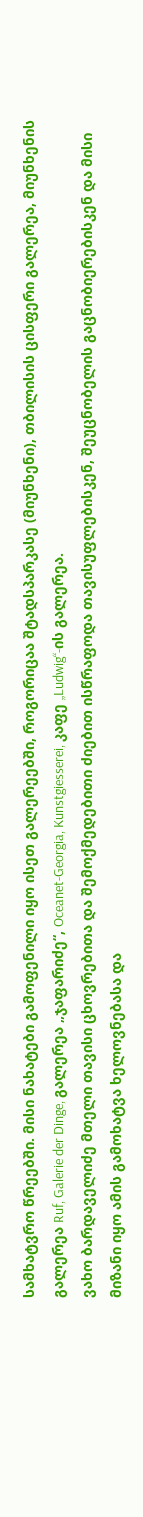სამხატვრო წრეებში. მისი ნახატები გამოფენილი იყო ისეთ გალერეებში, როგორიცაა შტადსპარკასე (მიუნხენი), თბილისის ცისფერი გალერეა, მიუნხენის გალერეა Ruf, Galerie der Dinge, გალერეა „ჯაფარიძე“, Oceanet-Georgia, Kunstgiesserei, კაფე „Ludwig“-ის გალერეა.
ვახო ბარდაველიძე მთელი თავისი ცხოვრებითა და შემოქმედებითი ძიებით ისწრაფოდა თავისუფლებისკენ, შეუცნობელის გაცნობიერებისკენ და მისი მიზანი იყო ამის გამოხატვა ხელოვნებასა და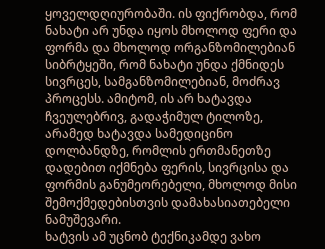ყოველდღიურობაში. ის ფიქრობდა, რომ ნახატი არ უნდა იყოს მხოლოდ ფერი და ფორმა და მხოლოდ ორგანზომილებიან სიბრტყეში, რომ ნახატი უნდა ქმნიდეს სივრცეს, სამგანზომილებიან, მოძრავ პროცესს. ამიტომ, ის არ ხატავდა ჩვეულებრივ, გადაჭიმულ ტილოზე, არამედ ხატავდა სამედიცინო დოლბანდზე, რომლის ერთმანეთზე დადებით იქმნება ფერის, სივრცისა და ფორმის განუმეორებელი, მხოლოდ მისი შემოქმედებისთვის დამახასიათებელი ნამუშევარი.
ხატვის ამ უცნობ ტექნიკამდე ვახო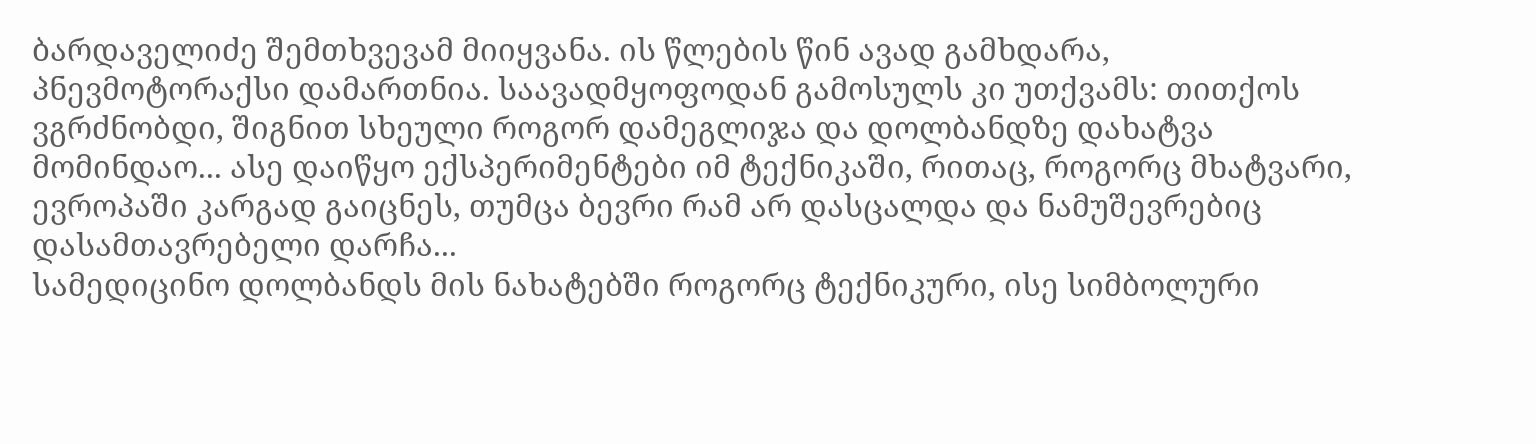ბარდაველიძე შემთხვევამ მიიყვანა. ის წლების წინ ავად გამხდარა, პნევმოტორაქსი დამართნია. საავადმყოფოდან გამოსულს კი უთქვამს: თითქოს ვგრძნობდი, შიგნით სხეული როგორ დამეგლიჯა და დოლბანდზე დახატვა მომინდაო... ასე დაიწყო ექსპერიმენტები იმ ტექნიკაში, რითაც, როგორც მხატვარი, ევროპაში კარგად გაიცნეს, თუმცა ბევრი რამ არ დასცალდა და ნამუშევრებიც დასამთავრებელი დარჩა...
სამედიცინო დოლბანდს მის ნახატებში როგორც ტექნიკური, ისე სიმბოლური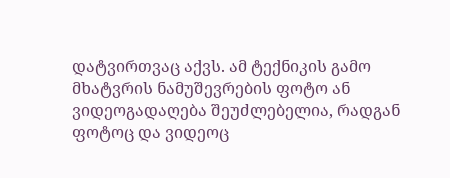დატვირთვაც აქვს. ამ ტექნიკის გამო მხატვრის ნამუშევრების ფოტო ან ვიდეოგადაღება შეუძლებელია, რადგან ფოტოც და ვიდეოც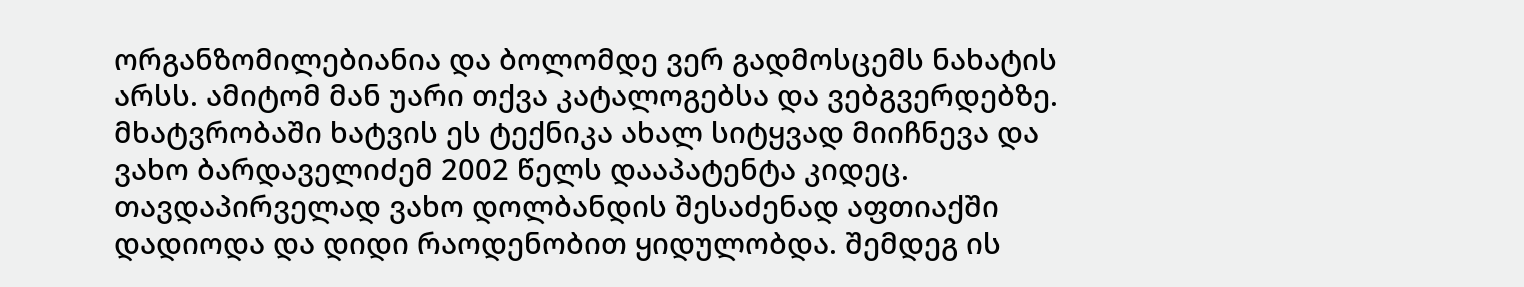ორგანზომილებიანია და ბოლომდე ვერ გადმოსცემს ნახატის არსს. ამიტომ მან უარი თქვა კატალოგებსა და ვებგვერდებზე.
მხატვრობაში ხატვის ეს ტექნიკა ახალ სიტყვად მიიჩნევა და ვახო ბარდაველიძემ 2002 წელს დააპატენტა კიდეც. თავდაპირველად ვახო დოლბანდის შესაძენად აფთიაქში დადიოდა და დიდი რაოდენობით ყიდულობდა. შემდეგ ის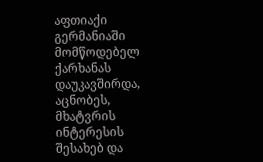აფთიაქი გერმანიაში მომწოდებელ ქარხანას დაუკავშირდა, აცნობეს, მხატვრის ინტერესის შესახებ და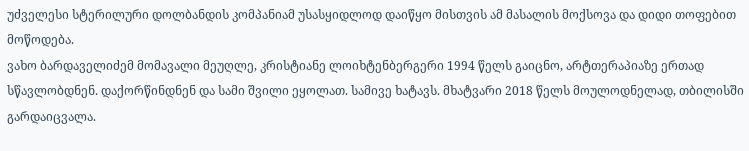უძველესი სტერილური დოლბანდის კომპანიამ უსასყიდლოდ დაიწყო მისთვის ამ მასალის მოქსოვა და დიდი თოფებით მოწოდება.
ვახო ბარდაველიძემ მომავალი მეუღლე, კრისტიანე ლოიხტენბერგერი 1994 წელს გაიცნო, არტთერაპიაზე ერთად სწავლობდნენ. დაქორწინდნენ და სამი შვილი ეყოლათ. სამივე ხატავს. მხატვარი 2018 წელს მოულოდნელად, თბილისში გარდაიცვალა.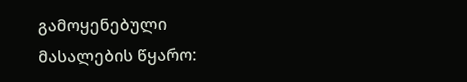გამოყენებული მასალების წყარო: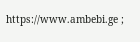https://www.ambebi.ge ;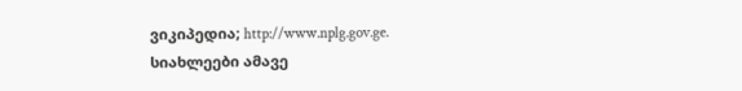ვიკიპედია; http://www.nplg.gov.ge.
სიახლეები ამავე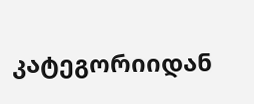კატეგორიიდან